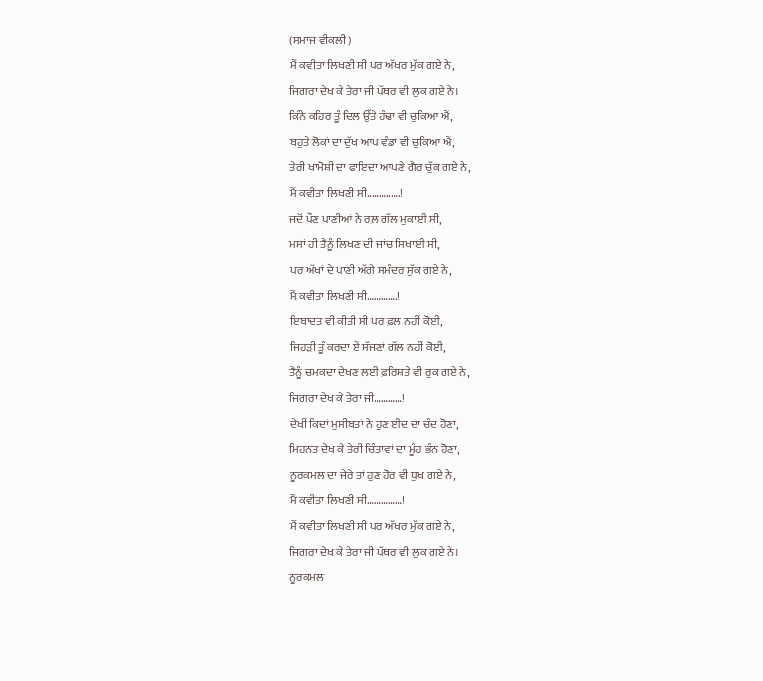(ਸਮਾਜ ਵੀਕਲੀ)
ਮੈਂ ਕਵੀਤਾ ਲਿਖਣੀ ਸੀ ਪਰ ਅੱਖਰ ਮੁੱਕ ਗਏ ਨੇ,
ਜਿਗਰਾ ਦੇਖ ਕੇ ਤੇਰਾ ਜੀ ਪੱਥਰ ਵੀ ਲੁਕ ਗਏ ਨੇ।
ਕਿੰਨੇ ਕਹਿਰ ਤੂੰ ਦਿਲ ਉੱਤੇ ਹੰਢਾ ਵੀ ਚੁਕਿਆ ਐਂ,
ਬਹੁਤੇ ਲੋਕਾਂ ਦਾ ਦੁੱਖ ਆਪ ਵੰਡਾ ਵੀ ਚੁਕਿਆ ਐਂ,
ਤੇਰੀ ਖਾਮੋਸ਼ੀ ਦਾ ਫਾਇਦਾ ਆਪਣੇ ਗੈਰ ਚੁੱਕ ਗਏ ਨੇ,
ਮੈਂ ਕਵੀਤਾ ਲਿਖਣੀ ਸੀ..……..….!
ਜਦੋਂ ਪੌਣ ਪਾਣੀਆਂ ਨੇ ਰਲ਼ ਗੱਲ ਮੁਕਾਈ ਸੀ,
ਮਸਾਂ ਹੀ ਤੈਨੂੰ ਲਿਖਣ ਦੀ ਜਾਂਚ ਸਿਖਾਈ ਸੀ,
ਪਰ ਅੱਖਾਂ ਦੇ ਪਾਣੀ ਅੱਗੇ ਸਮੰਦਰ ਸੁੱਕ ਗਏ ਨੇ,
ਮੈਂ ਕਵੀਤਾ ਲਿਖਣੀ ਸੀ………….!
ਇਬਾਦਤ ਵੀ ਕੀਤੀ ਸੀ ਪਰ ਫ਼ਲ ਨਹੀਂ ਕੋਈ,
ਜਿਹੜੀ ਤੂੰ ਕਰਦਾ ਏਂ ਸੱਜਣਾਂ ਗੱਲ ਨਹੀਂ ਕੋਈ,
ਤੈਨੂੰ ਚਮਕਦਾ ਦੇਖਣ ਲਈ ਫ਼ਰਿਸ਼ਤੇ ਵੀ ਰੁਕ ਗਏ ਨੇ,
ਜਿਗਰਾ ਦੇਖ ਕੇ ਤੇਰਾ ਜੀ…………!
ਦੇਖੀਂ ਕਿਦਾਂ ਮੁਸੀਬਤਾਂ ਨੇ ਹੁਣ ਈਦ ਦਾ ਚੰਦ ਹੋਣਾ,
ਮਿਹਨਤ ਦੇਖ ਕੇ ਤੇਰੀ ਚਿੰਤਾਵਾਂ ਦਾ ਮੂੰਹ ਭੰਨ ਹੋਣਾ,
ਨੂਰਕਮਲ ਦਾ ਜੇਰੇ ਤਾਂ ਹੁਣ ਹੋਰ ਵੀ ਧੁਖ ਗਏ ਨੇ,
ਮੈਂ ਕਵੀਤਾ ਲਿਖਣੀ ਸੀ……………!
ਮੈਂ ਕਵੀਤਾ ਲਿਖਣੀ ਸੀ ਪਰ ਅੱਖਰ ਮੁੱਕ ਗਏ ਨੇ,
ਜਿਗਰਾ ਦੇਖ ਕੇ ਤੇਰਾ ਜੀ ਪੱਥਰ ਵੀ ਲੁਕ ਗਏ ਨੇ।
ਨੂਰਕਮਲ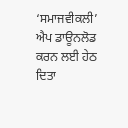‘ਸਮਾਜਵੀਕਲੀ’ ਐਪ ਡਾਊਨਲੋਡ ਕਰਨ ਲਈ ਹੇਠ ਦਿਤਾ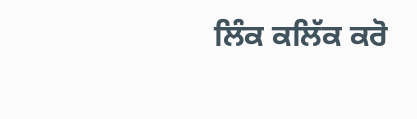ਲਿੰਕ ਕਲਿੱਕ ਕਰੋ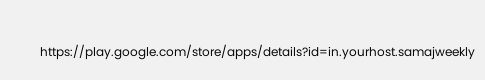https://play.google.com/store/apps/details?id=in.yourhost.samajweekly